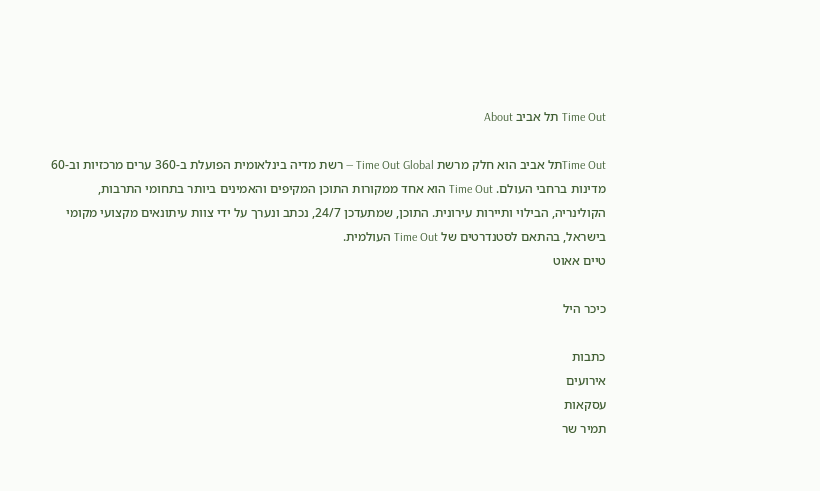Time Out תל אביב About

Time Outתל אביב הוא חלק מרשת Time Out Global — רשת מדיה בינלאומית הפועלת ב-360 ערים מרכזיות וב-60 מדינות ברחבי העולם. Time Out הוא אחד ממקורות התוכן המקיפים והאמינים ביותר בתחומי התרבות, הקולינריה, הבילוי ותיירות עירונית. התוכן, שמתעדכן 24/7, נכתב ונערך על ידי צוות עיתונאים מקצועי מקומי בישראל, בהתאם לסטנדרטים של Time Out העולמית.
טיים אאוט

כיכר היל

כתבות
אירועים
עסקאות
תמיר שר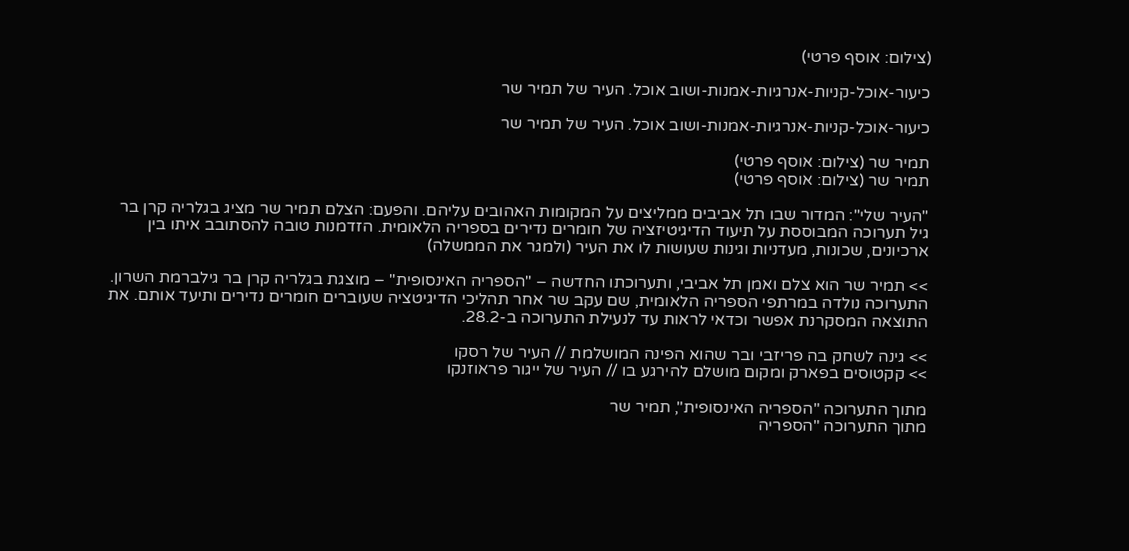(צילום: אוסף פרטי)

כיעור-אוכל-קניות-אנרגיות-אמנות-ושוב אוכל. העיר של תמיר שר

כיעור-אוכל-קניות-אנרגיות-אמנות-ושוב אוכל. העיר של תמיר שר

תמיר שר (צילום: אוסף פרטי)
תמיר שר (צילום: אוסף פרטי)

"העיר שלי": המדור שבו תל אביבים ממליצים על המקומות האהובים עליהם. והפעם: הצלם תמיר שר מציג בגלריה קרן בר גיל תערוכה המבוססת על תיעוד הדיגיטיזציה של חומרים נדירים בספריה הלאומית. הזדמנות טובה להסתובב איתו בין ארכיונים, שכונות, מעדניות וגינות שעושות לו את העיר (ולמגר את הממשלה)

>> תמיר שר הוא צלם ואמן תל אביבי, ותערוכתו החדשה – "הספריה האינסופית" – מוצגת בגלריה קרן בר גילברמת השרון. התערוכה נולדה במרתפי הספריה הלאומית, שם עקב שר אחר תהליכי הדיגיטציה שעוברים חומרים נדירים ותיעד אותם. את התוצאה המסקרנת אפשר וכדאי לראות עד לנעילת התערוכה ב-28.2.

>> גינה לשחק בה פריזבי ובר שהוא הפינה המושלמת // העיר של רסקו
>> קקטוסים בפארק ומקום מושלם להירגע בו // העיר של ייגור פראוזנקו

מתוך התערוכה "הספריה האינסופית", תמיר שר
מתוך התערוכה "הספריה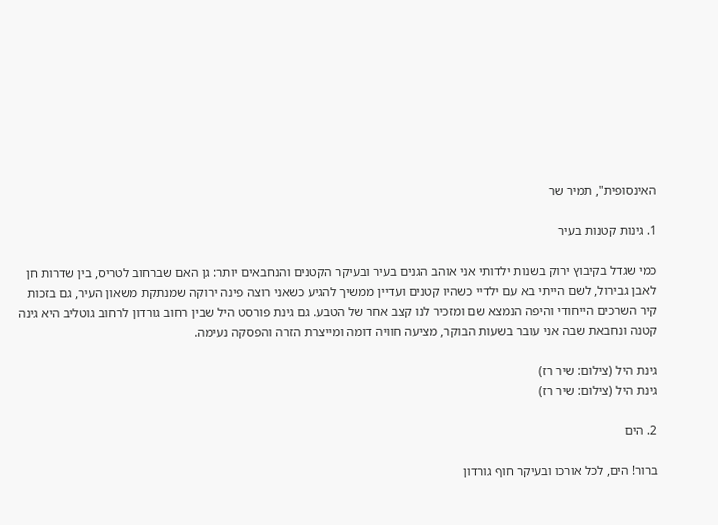האינסופית", תמיר שר

1. גינות קטנות בעיר

כמי שגדל בקיבוץ ירוק בשנות ילדותי אני אוהב הגנים בעיר ובעיקר הקטנים והנחבאים יותר: גן האם שברחוב לטריס, בין שדרות חן לאבן גבירול, לשם הייתי בא עם ילדיי כשהיו קטנים ועדיין ממשיך להגיע כשאני רוצה פינה ירוקה שמנתקת משאון העיר, גם בזכות קיר השרכים הייחודי והיפה הנמצא שם ומזכיר לנו קצב אחר של הטבע. גם גינת פורסט היל שבין רחוב גורדון לרחוב גוטליב היא גינה קטנה ונחבאת שבה אני עובר בשעות הבוקר, מציעה חוויה דומה ומייצרת הזרה והפסקה נעימה.

גינת היל (צילום: שיר רז)
גינת היל (צילום: שיר רז)

2. הים

ברור! הים, לכל אורכו ובעיקר חוף גורדון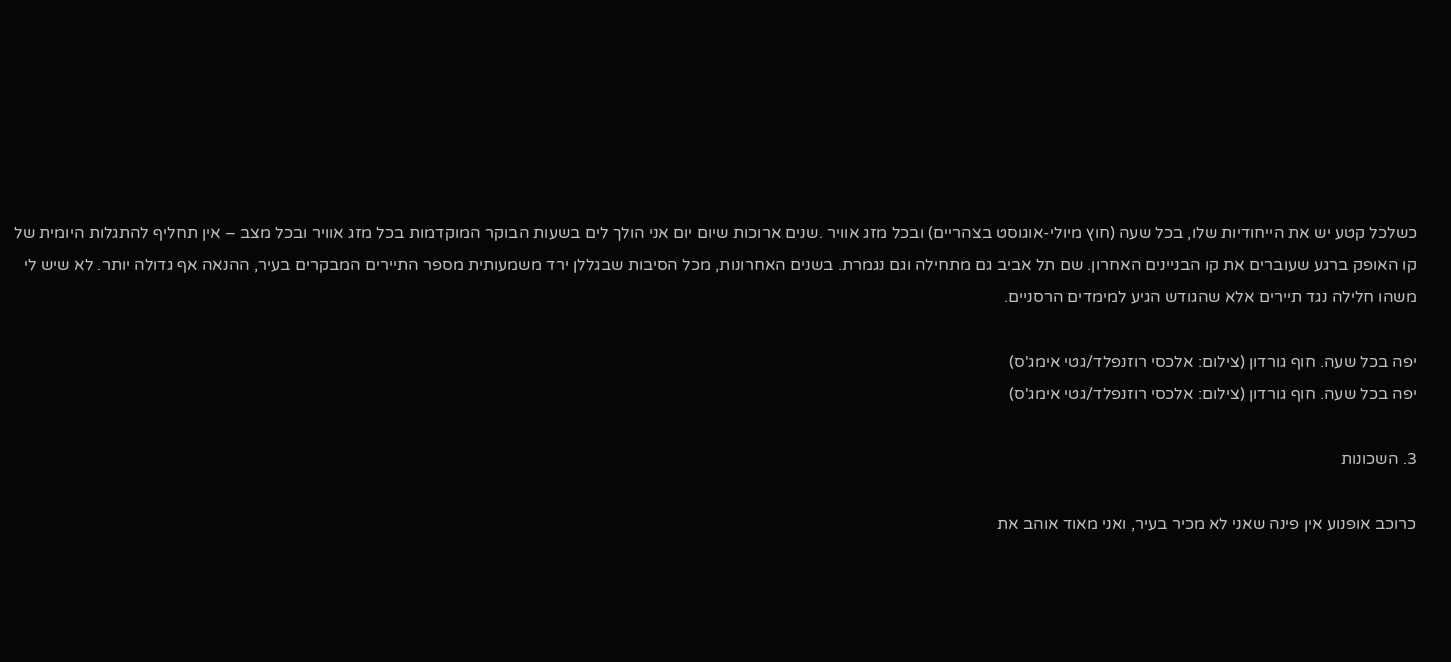כשלכל קטע יש את הייחודיות שלו, בכל שעה (חוץ מיולי-אוגוסט בצהריים) ובכל מזג אוויר .שנים ארוכות שיום יום אני הולך לים בשעות הבוקר המוקדמות בכל מזג אוויר ובכל מצב – אין תחליף להתגלות היומית של קו האופק ברגע שעוברים את קו הבניינים האחרון. שם תל אביב גם מתחילה וגם נגמרת. בשנים האחרונות, מכל הסיבות שבגללן ירד משמעותית מספר התיירים המבקרים בעיר, ההנאה אף גדולה יותר. לא שיש לי משהו חלילה נגד תיירים אלא שהגודש הגיע למימדים הרסניים.

יפה בכל שעה. חוף גורדון (צילום: אלכסי רוזנפלד/גטי אימג'ס)
יפה בכל שעה. חוף גורדון (צילום: אלכסי רוזנפלד/גטי אימג'ס)

3. השכונות

כרוכב אופנוע אין פינה שאני לא מכיר בעיר, ואני מאוד אוהב את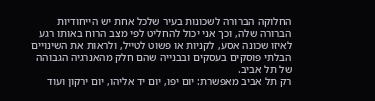החלוקה הברורה לשכונות בעיר שלכל אחת יש הייחודיות הברורה שלה, וכך אני יכול להחליט לפי מצב הרוח באותו רגע לאיזו שכונה אסע, לקניות או פשוט לטייל, ולראות את השינויים הבלתי פוסקים בעסקים ובבנייה שהם חלק מהאנרגיה הגבוהה של תל אביב.
רק תל אביב מאפשרת: יום יפו, יום יד אליהו, יום ירקון ועוד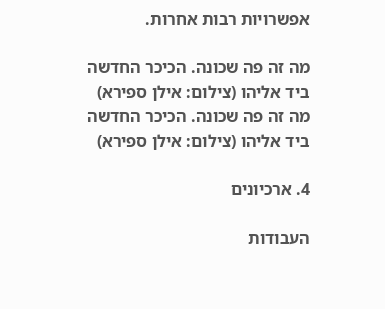אפשרויות רבות אחרות.

מה זה פה שכונה. הכיכר החדשה ביד אליהו (צילום: אילן ספירא)
מה זה פה שכונה. הכיכר החדשה ביד אליהו (צילום: אילן ספירא)

4. ארכיונים

העבודות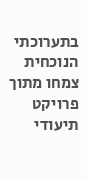בתערוכתי הנוכחית צמחו מתוך פרויקט תיעודי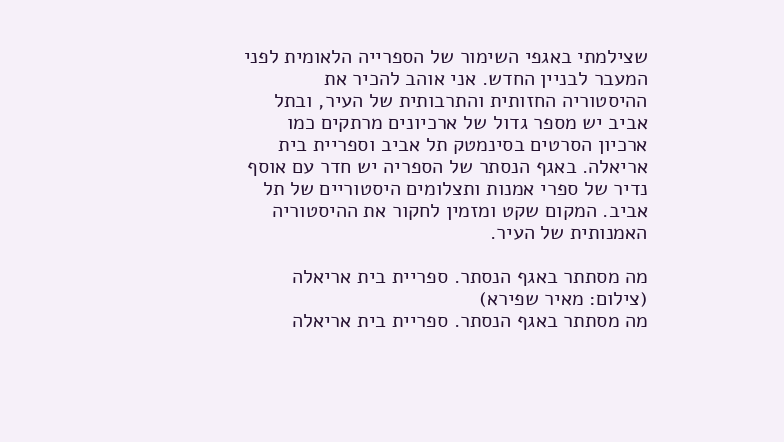שצילמתי באגפי השימור של הספרייה הלאומית לפני המעבר לבניין החדש. אני אוהב להכיר את ההיסטוריה החזותית והתרבותית של העיר, ובתל אביב יש מספר גדול של ארכיונים מרתקים כמו ארכיון הסרטים בסינמטק תל אביב וספריית בית אריאלה. באגף הנסתר של הספריה יש חדר עם אוסף נדיר של ספרי אמנות ותצלומים היסטוריים של תל אביב. המקום שקט ומזמין לחקור את ההיסטוריה האמנותית של העיר.

מה מסתתר באגף הנסתר. ספריית בית אריאלה (צילום: מאיר שפירא)
מה מסתתר באגף הנסתר. ספריית בית אריאלה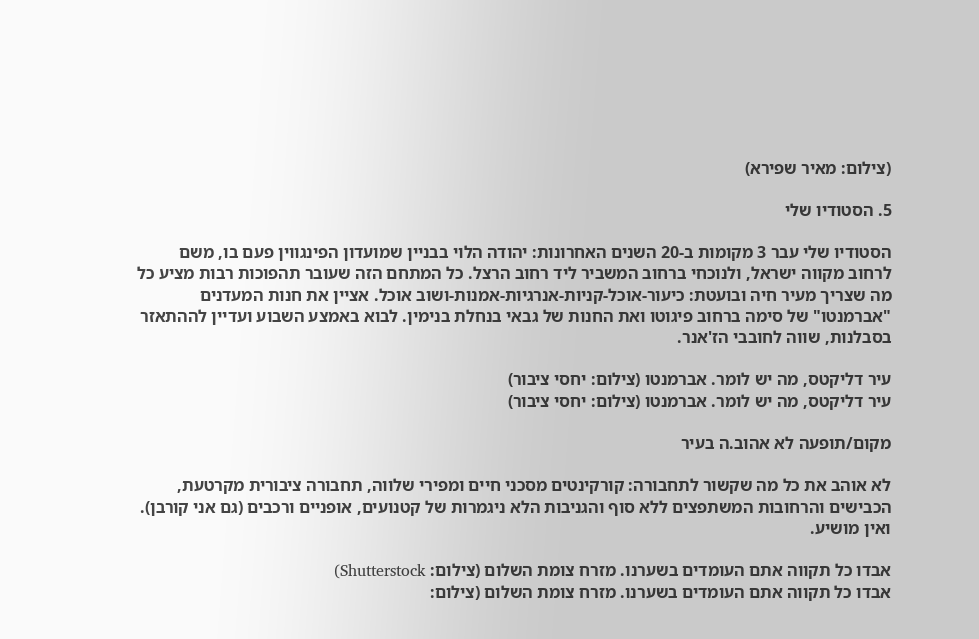(צילום: מאיר שפירא)

5. הסטודיו שלי

הסטודיו שלי עבר 3 מקומות ב-20 השנים האחרונות: יהודה הלוי בבניין שמועדון הפינגווין פעם בו, משם לרחוב מקווה ישראל, ולנוכחי ברחוב המשביר ליד רחוב הרצל. כל המתחם הזה שעובר תהפוכות רבות מציע כל מה שצריך מעיר חיה ובועטת: כיעור-אוכל-קניות-אנרגיות-אמנות-ושוב אוכל. אציין את חנות המעדנים "אברמנטו" של סימה ברחוב פיגוטו ואת החנות של גבאי בנחלת בנימין. לבוא באמצע השבוע ועדיין לההתאזר בסבלנות, שווה לחובבי הז'אנר.

עיר דליקטס, מה יש לומר. אברמנטו (צילום: יחסי ציבור)
עיר דליקטס, מה יש לומר. אברמנטו (צילום: יחסי ציבור)

מקום/תופעה לא אהוב.ה בעיר

לא אוהב את כל מה שקשור לתחבורה: קורקינטים מסכני חיים ומפירי שלווה, תחבורה ציבורית מקרטעת, הכבישים והרחובות המשתפצים ללא סוף והגניבות הלא ניגמרות של קטנועים, אופניים ורכבים (גם אני קורבן). ואין מושיע.

אבדו כל תקווה אתם העומדים בשערנו. מזרח צומת השלום (צילום: Shutterstock)
אבדו כל תקווה אתם העומדים בשערנו. מזרח צומת השלום (צילום: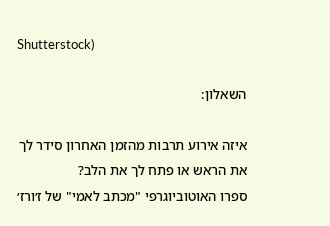Shutterstock)

השאלון:

איזה אירוע תרבות מהזמן האחרון סידר לך את הראש או פתח לך את הלב?
ספרו האוטוביוגרפי "מכתב לאמי" של ז׳ורז׳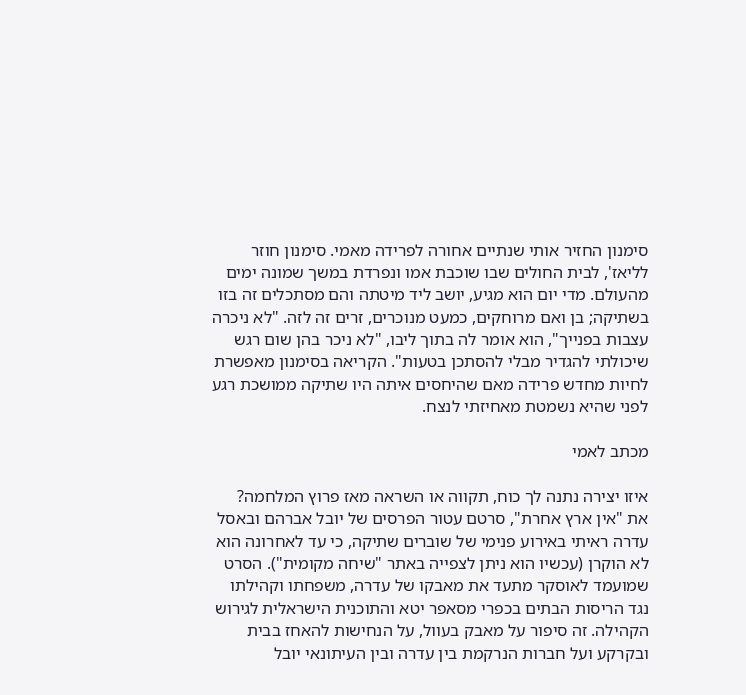סימנון החזיר אותי שנתיים אחורה לפרידה מאמי. סימנון חוזר לליאז', לבית החולים שבו שוכבת אמו ונפרדת במשך שמונה ימים מהעולם. מדי יום הוא מגיע, יושב ליד מיטתה והם מסתכלים זה בזו בשתיקה; בן ואם מרוחקים, כמעט מנוכרים, זרים זה לזה. "לא ניכרה עצבות בפנייך", הוא אומר לה בתוך ליבו, "לא ניכר בהן שום רגש שיכולתי להגדיר מבלי להסתכן בטעות". הקריאה בסימנון מאפשרת לחיות מחדש פרידה מאם שהיחסים איתה היו שתיקה ממושכת רגע לפני שהיא נשמטת מאחיזתי לנצח.

מכתב לאמי

איזו יצירה נתנה לך כוח, תקווה או השראה מאז פרוץ המלחמה?
את "אין ארץ אחרת", סרטם עטור הפרסים של יובל אברהם ובאסל עדרה ראיתי באירוע פנימי של שוברים שתיקה, כי עד לאחרונה הוא לא הוקרן (עכשיו הוא ניתן לצפייה באתר "שיחה מקומית"). הסרט שמועמד לאוסקר מתעד את מאבקו של עדרה, משפחתו וקהילתו נגד הריסות הבתים בכפרי מסאפר יטא והתוכנית הישראלית לגירוש הקהילה. זה סיפור על מאבק בעוול, על הנחישות להאחז בבית ובקרקע ועל חברות הנרקמת בין עדרה ובין העיתונאי יובל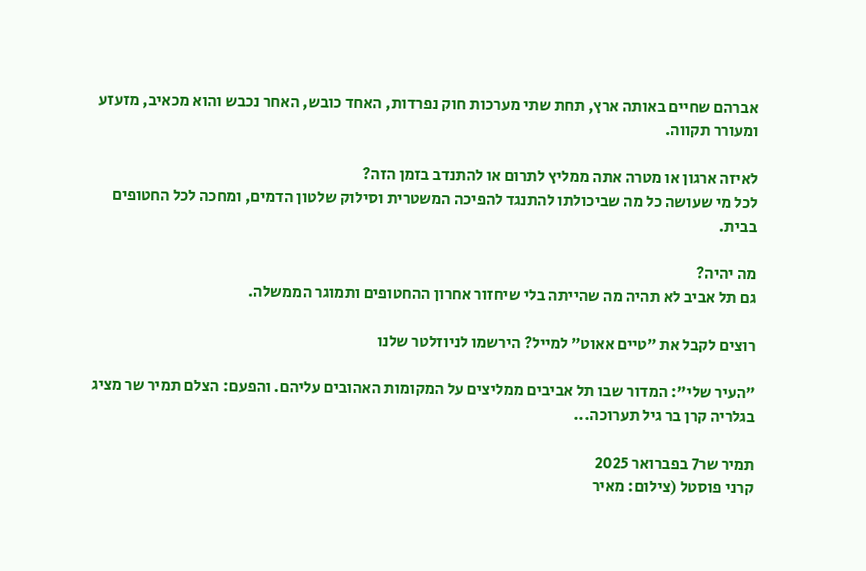אברהם שחיים באותה ארץ, תחת שתי מערכות חוק נפרדות, האחד כובש, האחר נכבש והוא מכאיב, מזעזע ומעורר תקווה.

לאיזה ארגון או מטרה אתה ממליץ לתרום או להתנדב בזמן הזה?
לכל מי שעושה כל מה שביכולתו להתנגד להפיכה המשטרית וסילוק שלטון הדמים, ומחכה לכל החטופים בבית.

מה יהיה?
גם תל אביב לא תהיה מה שהייתה בלי שיחזור אחרון ההחטופים ותמוגר הממשלה.

רוצים לקבל את ״טיים אאוט״ למייל? הירשמו לניוזלטר שלנו

"העיר שלי": המדור שבו תל אביבים ממליצים על המקומות האהובים עליהם. והפעם: הצלם תמיר שר מציג בגלריה קרן בר גיל תערוכה...

תמיר שר7 בפברואר 2025
קרני פוסטל (צילום: מאיר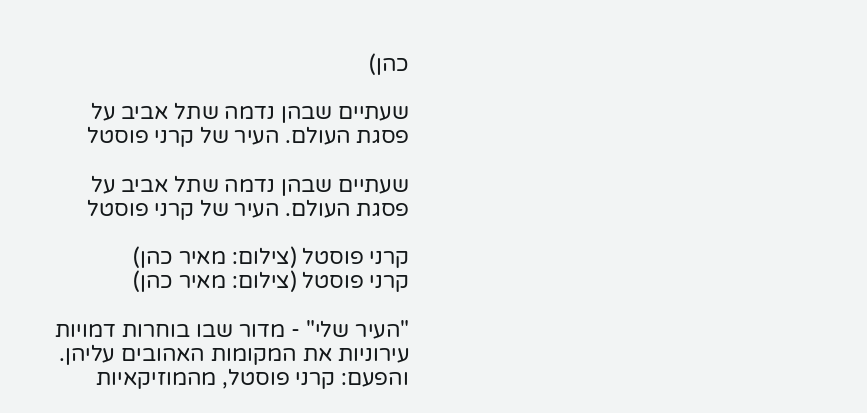כהן)

שעתיים שבהן נדמה שתל אביב על פסגת העולם. העיר של קרני פוסטל

שעתיים שבהן נדמה שתל אביב על פסגת העולם. העיר של קרני פוסטל

קרני פוסטל (צילום: מאיר כהן)
קרני פוסטל (צילום: מאיר כהן)

"העיר שלי" - מדור שבו בוחרות דמויות עירוניות את המקומות האהובים עליהן. והפעם: קרני פוסטל, מהמוזיקאיות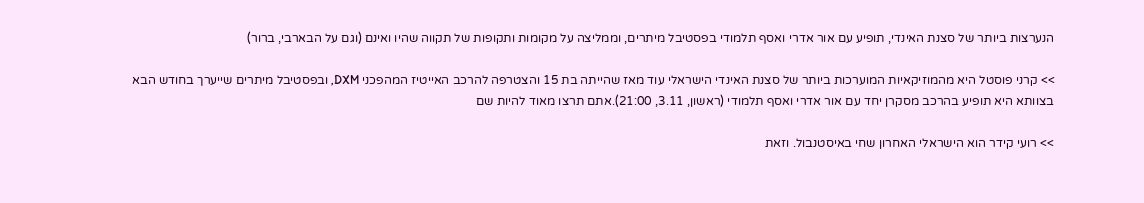הנערצות ביותר של סצנת האינדי, תופיע עם אור אדרי ואסף תלמודי בפסטיבל מיתרים, וממליצה על מקומות ותקופות של תקווה שהיו ואינם (וגם על הבארבי, ברור)

>> קרני פוסטל היא מהמוזיקאיות המוערכות ביותר של סצנת האינדי הישראלי עוד מאז שהייתה בת 15 והצטרפה להרכב האייטיז המהפכני DXM, ובפסטיבל מיתרים שייערך בחודש הבא בצוותא היא תופיע בהרכב מסקרן יחד עם אור אדרי ואסף תלמודי (ראשון, 3.11, 21:00).אתם תרצו מאוד להיות שם

>> רועי קידר הוא הישראלי האחרון שחי באיסטנבול. וזאת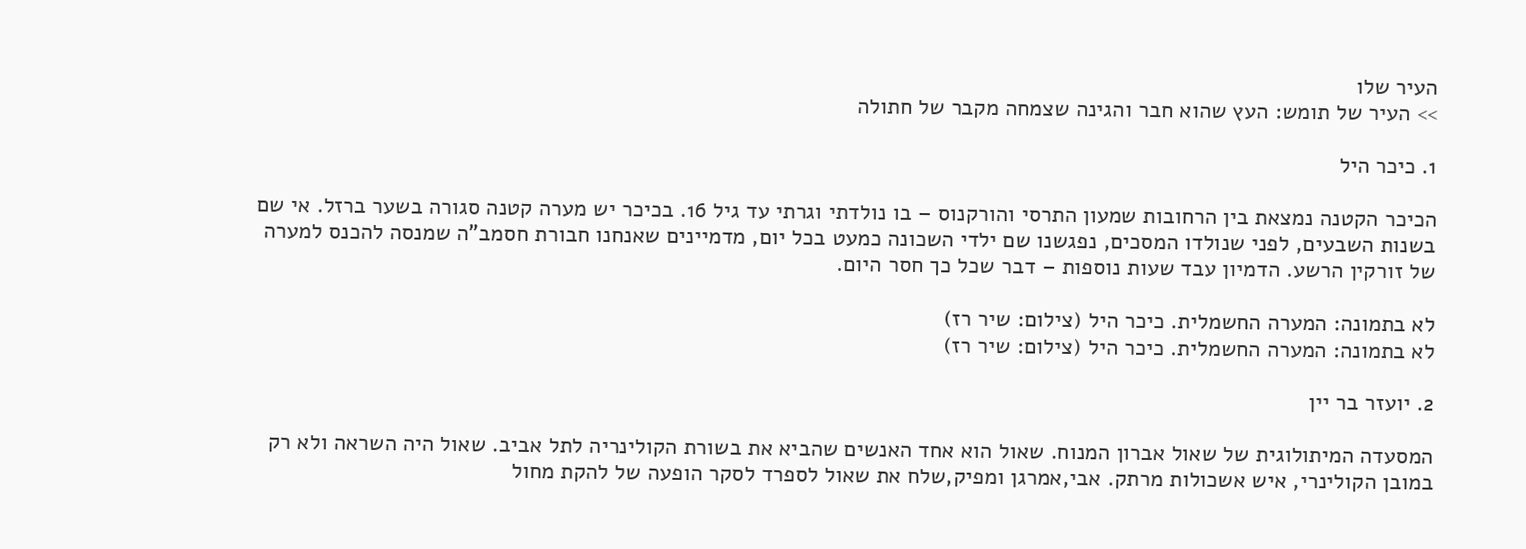העיר שלו
>> העיר של תומש: העץ שהוא חבר והגינה שצמחה מקבר של חתולה

1. כיכר היל

הכיכר הקטנה נמצאת בין הרחובות שמעון התרסי והורקנוס – בו נולדתי וגרתי עד גיל 16. בכיכר יש מערה קטנה סגורה בשער ברזל. אי שם בשנות השבעים, לפני שנולדו המסכים, נפגשנו שם ילדי השכונה כמעט בכל יום, מדמיינים שאנחנו חבורת חסמב"ה שמנסה להכנס למערה של זורקין הרשע. הדמיון עבד שעות נוספות – דבר שכל כך חסר היום.

לא בתמונה: המערה החשמלית. כיכר היל (צילום: שיר רז)
לא בתמונה: המערה החשמלית. כיכר היל (צילום: שיר רז)

2. יועזר בר יין

המסעדה המיתולוגית של שאול אברון המנוח. שאול הוא אחד האנשים שהביא את בשורת הקולינריה לתל אביב. שאול היה השראה ולא רק במובן הקולינרי, איש אשכולות מרתק. אבי,אמרגן ומפיק,שלח את שאול לספרד לסקר הופעה של להקת מחול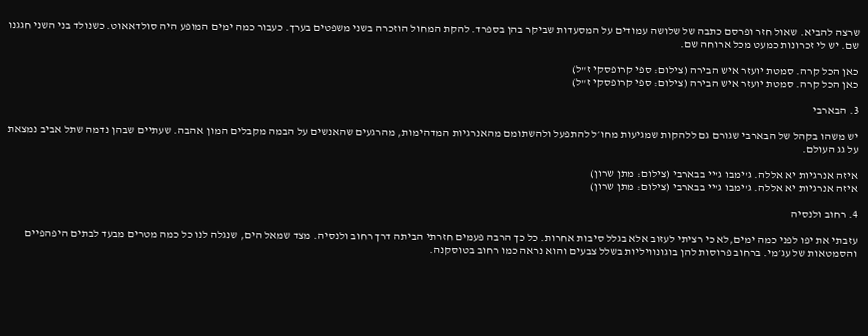שרצה להביא. שאול חזר ופרסם כתבה של שלושה עמודים על המסעדות שביקר בהן בספרד. להקת המחול הוזכרה בשני משפטים בערך. כעבור כמה ימים המופע היה סולדאאוט. כשנולד בני השני חגגנו שם. יש לי זכרונות כמעט מכל ארוחה שם.

כאן הכל קרה. סמטת יועזר איש הבירה (צילום: ספי קרופסקי ז"ל)
כאן הכל קרה. סמטת יועזר איש הבירה (צילום: ספי קרופסקי ז"ל)

3. הבארבי

יש משהו בקהל של הבארבי שגורם גם ללהקות שמגיעות מחו׳ל להתפעל ולהשתומם מהאנרגיות המדהימות, מהרגעים שהאנשים על הבמה מקבלים המון אהבה. שעתיים שבהן נדמה שתל אביב נמצאת על גג העולם.

איזה אנרגיות יא אללה. ג'ימבו ג'יי בבארבי (צילום: מתן שרון)
איזה אנרגיות יא אללה. ג'ימבו ג'יי בבארבי (צילום: מתן שרון)

4. רחוב ולנסיה

עזבתי את יפו לפני כמה ימים,לא כי רציתי לעזוב אלא בגלל סיבות אחרות. כל כך הרבה פעמים חזרתי הביתה דרך רחוב ולנסיה. מצד שמאל הים, שנגלה לנו כל כמה מטרים מבעד לבתים היפהפיים והסמטאות של עג׳מי. ברחוב פרוסות להן בוגונוויליות בשלל צבעים והוא נראה כמו רחוב בטוסקנה.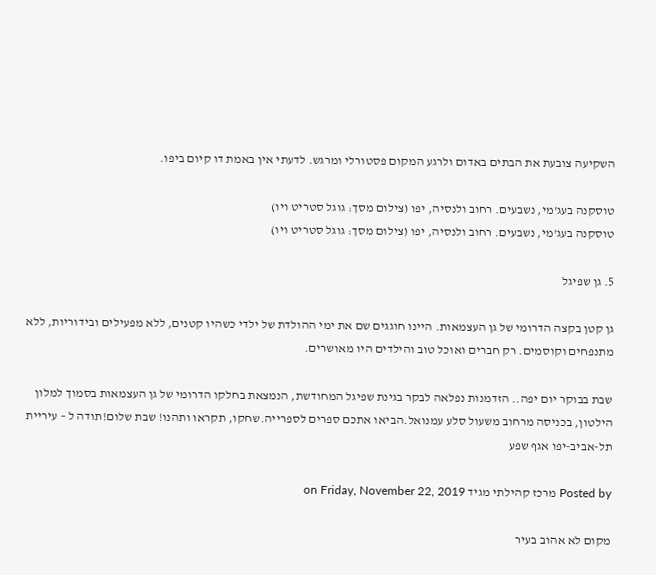השקיעה צובעת את הבתים באדום ולרגע המקום פסטורלי ומרגש. לדעתי אין באמת דו קיום ביפו.

טוסקנה בעג'מי, נשבעים. רחוב ולנסיה, יפו (צילום מסך: גוגל סטריט ויו)
טוסקנה בעג'מי, נשבעים. רחוב ולנסיה, יפו (צילום מסך: גוגל סטריט ויו)

5. גן שפיגל

גן קטן בקצה הדרומי של גן העצמאות. היינו חוגגים שם את ימי ההולדת של ילדי כשהיו קטנים, ללא מפעילים ובידוריות, ללא מתנפחים וקוסמים. רק חברים ואוכל טוב והילדים היו מאושרים.

שבת בבוקר יום יפה.. הזדמנות נפלאה לבקר בגינת שפיגל המחודשת, הנמצאת בחלקו הדרומי של גן העצמאות בסמוך למלון הילטון, בכניסה מרחוב משעול סלע עמנואל.הביאו אתכם ספרים לספרייה.שחקו, תקראו ותהנו! שבת שלום!תודה ל – עיריית תל-אביב-יפו אגף שפע

Posted by מרכז קהילתי מגיד on Friday, November 22, 2019

מקום לא אהוב בעיר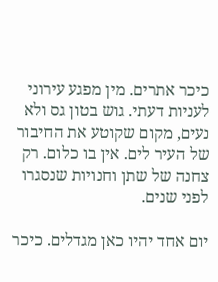כיכר אתרים. מין מפגע עירוני לעניות דעתי. גוש בטון גס ולא נעים, מקום שקוטע את החיבור של העיר לים. אין בו כלום. רק צחנה של שתן וחנויות שנסגרו לפני שנים.

יום אחד יהיו כאן מגדלים. כיכר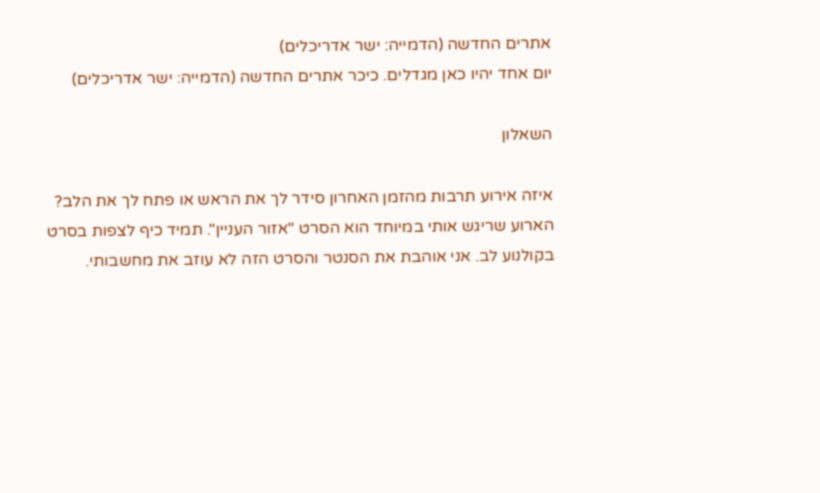אתרים החדשה (הדמייה: ישר אדריכלים)
יום אחד יהיו כאן מגדלים. כיכר אתרים החדשה (הדמייה: ישר אדריכלים)

השאלון

איזה אירוע תרבות מהזמן האחרון סידר לך את הראש או פתח לך את הלב?
הארוע שריגש אותי במיוחד הוא הסרט "אזור העניין". תמיד כיף לצפות בסרט בקולנוע לב. אני אוהבת את הסנטר והסרט הזה לא עוזב את מחשבותי.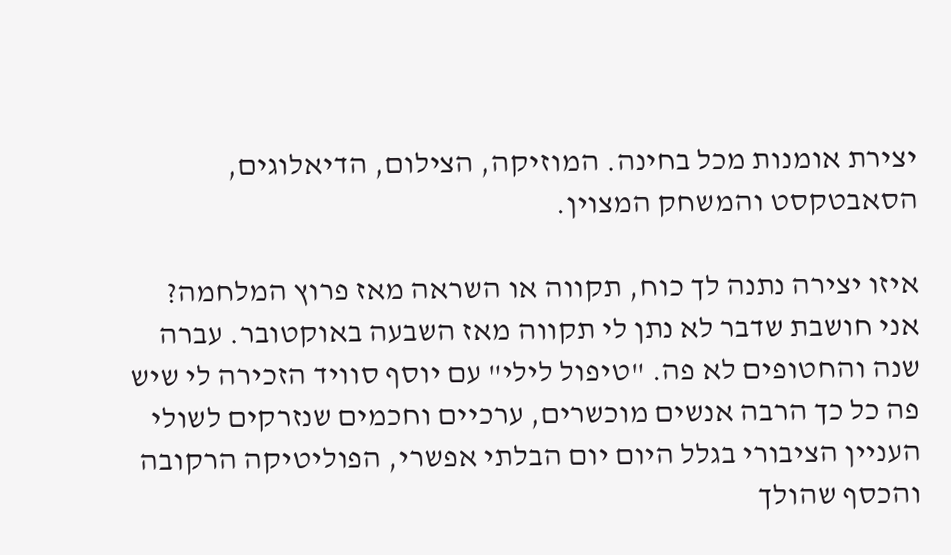יצירת אומנות מכל בחינה. המוזיקה, הצילום, הדיאלוגים, הסאבטקסט והמשחק המצוין.

איזו יצירה נתנה לך כוח, תקווה או השראה מאז פרוץ המלחמה?
אני חושבת שדבר לא נתן לי תקווה מאז השבעה באוקטובר. עברה שנה והחטופים לא פה. "טיפול לילי" עם יוסף סוויד הזכירה לי שיש פה כל כך הרבה אנשים מוכשרים, ערכיים וחכמים שנזרקים לשולי העניין הציבורי בגלל היום יום הבלתי אפשרי, הפוליטיקה הרקובה והכסף שהולך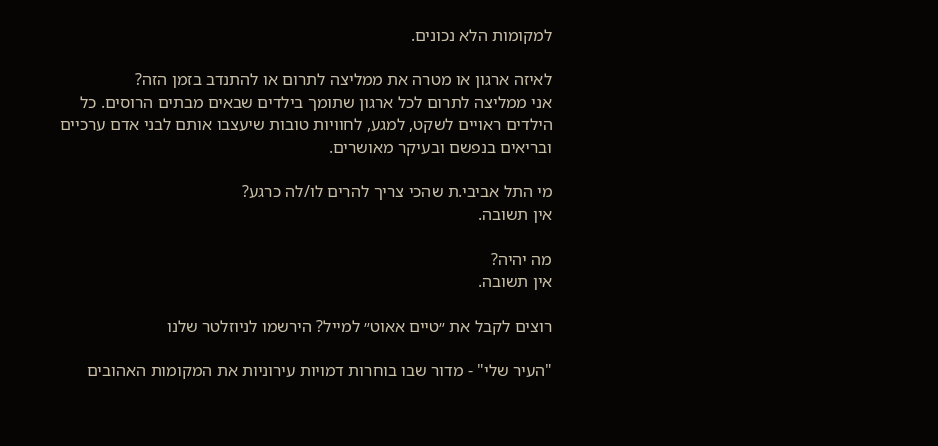למקומות הלא נכונים.

לאיזה ארגון או מטרה את ממליצה לתרום או להתנדב בזמן הזה?
אני ממליצה לתרום לכל ארגון שתומך בילדים שבאים מבתים הרוסים. כל הילדים ראויים לשקט, למגע, לחוויות טובות שיעצבו אותם לבני אדם ערכיים ובריאים בנפשם ובעיקר מאושרים.

מי התל אביבי.ת שהכי צריך להרים לו/לה כרגע?
אין תשובה.

מה יהיה?
אין תשובה.

רוצים לקבל את ״טיים אאוט״ למייל? הירשמו לניוזלטר שלנו

"העיר שלי" - מדור שבו בוחרות דמויות עירוניות את המקומות האהובים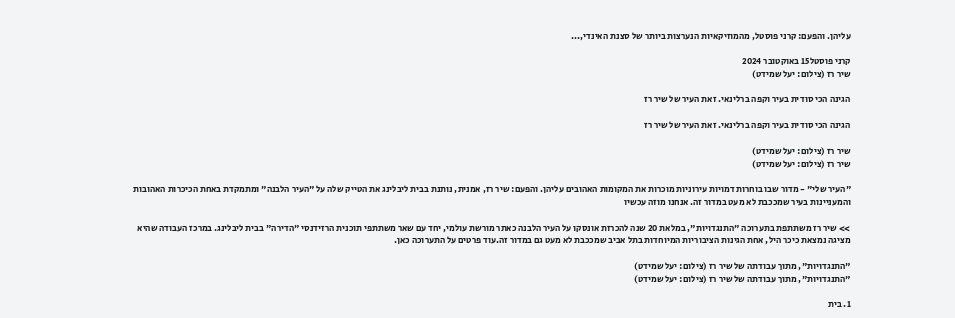עליהן. והפעם: קרני פוסטל, מהמוזיקאיות הנערצות ביותר של סצנת האינדי,...

קרני פוסטל15 באוקטובר 2024
שיר רז (צילום: יעל שמידט)

הגינה הכי סודית בעיר וקפה ברלינאי. זאת העיר של שיר רז

הגינה הכי סודית בעיר וקפה ברלינאי. זאת העיר של שיר רז

שיר רז (צילום: יעל שמידט)
שיר רז (צילום: יעל שמידט)

"העיר שלי" - מדור שבו בוחרות דמויות עירוניות מוכרות את המקומות האהובים עליהן. והפעם: שיר רז, אמנית, נותנת בבית ליבלינג את הטייק שלה על "העיר הלבנה" ומתמקדת באחת הכיכרות האהובות והמעניינות בעיר שמככבת לא מעט במדור זה. אנחנו מוזה עכשיו

>> שיר רז משתתפת בתערוכה "התנגדויות", במלאת 20 שנה להכרזת אונסקו על העיר הלבנה כאתר מורשת עולמי, יחד עם שאר משתתפי תוכנית הרזידנסי "הדירה" בבית ליבלינג. במרכז העבודה שהיא מציגה נמצאת כיכר היל, אחת הגינות הציבוריות המיוחדות בתל אביב שמככבת לא מעט גם במדור זה.עוד פרטים על התערוכה כאן.

"התנגדויות", מתוך עבודתה של שיר רז (צילום: יעל שמידט)
"התנגדויות", מתוך עבודתה של שיר רז (צילום: יעל שמידט)

1. בית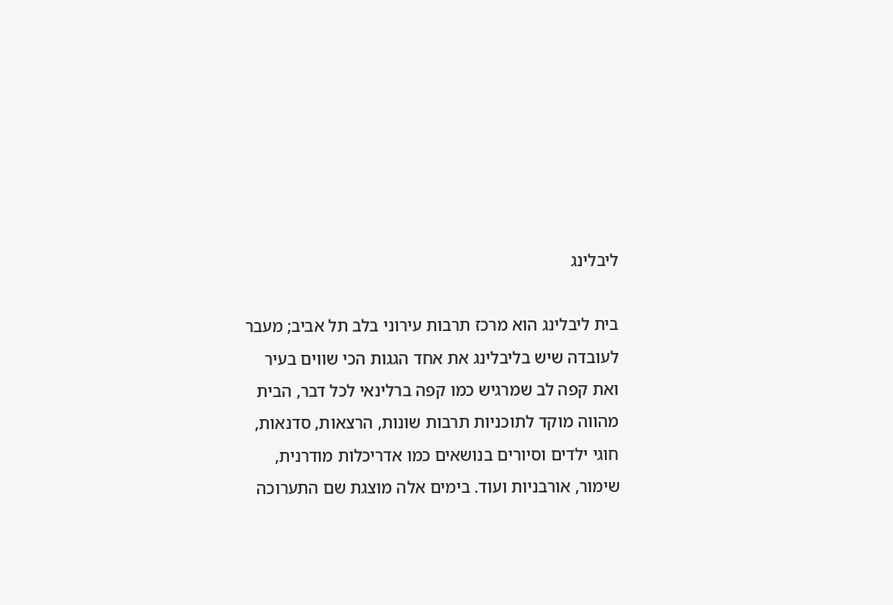ליבלינג

בית ליבלינג הוא מרכז תרבות עירוני בלב תל אביב; מעבר לעובדה שיש בליבלינג את אחד הגגות הכי שווים בעיר ואת קפה לב שמרגיש כמו קפה ברלינאי לכל דבר, הבית מהווה מוקד לתוכניות תרבות שונות, הרצאות, סדנאות, חוגי ילדים וסיורים בנושאים כמו אדריכלות מודרנית, שימור, אורבניות ועוד. בימים אלה מוצגת שם התערוכה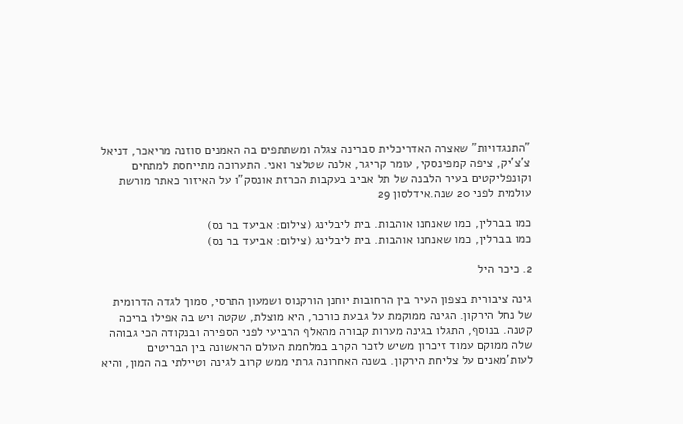"התנגדויות" שאצרה האדריכלית סברינה צגלה ומשתתפים בה האמנים סוזנה מריאכר, דניאל צ'צ'יק, ציפה קמפינסקי, עומר קריגר, אלנה שטלצר ואני. התערוכה מתייחסת למתחים וקונפליקטים בעיר הלבנה של תל אביב בעקבות הכרזת אונסק”ו על האיזור כאתר מורשת עולמית לפני 20 שנה.אידלסון 29

כמו בברלין, כמו שאנחנו אוהבות. בית ליבלינג (צילום: אביעד בר נס)
כמו בברלין, כמו שאנחנו אוהבות. בית ליבלינג (צילום: אביעד בר נס)

2. כיכר היל

גינה ציבורית בצפון העיר בין הרחובות יוחנן הורקנוס ושמעון התרסי, סמוך לגדה הדרומית של נחל הירקון. הגינה ממוקמת על גבעת כורכר, היא מוצלת, שקטה ויש בה אפילו בריכה קטנה. בנוסף, התגלו בגינה מערות קבורה מהאלף הרביעי לפני הספירה ובנקודה הכי גבוהה שלה ממוקם עמוד זיכרון משיש לזכר הקרב במלחמת העולם הראשונה בין הבריטים לעות'מאנים על צליחת הירקון. בשנה האחרונה גרתי ממש קרוב לגינה וטיילתי בה המון, והיא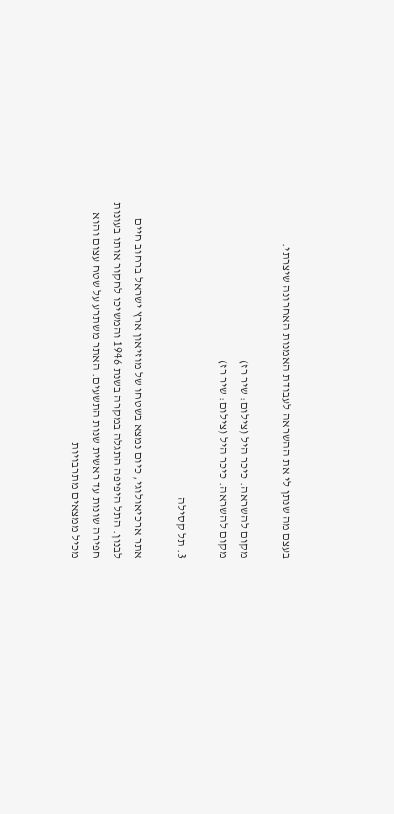בעצם מה שנתן לי את ההשראה לעבודת האמנות האחרונה שיצרתי.

מקום להשראה. כיכר היל (צילום: שיר רז)
מקום להשראה. כיכר היל (צילום: שיר רז)

3. תל קסילה

אתר ארכיאולוגי, כיום נמצא בשטחו של מוזיאון ארץ ישראל ברחוב חיים לבנון. התל היפיפה התגלה במקרה בשנת 1946 והמשיכו לחקור אותו בעונות חפירה שונות עד ראשית שנות התשעים. האתר משתרע על שטח עצום והוא מכיל ממצאים מתרבויות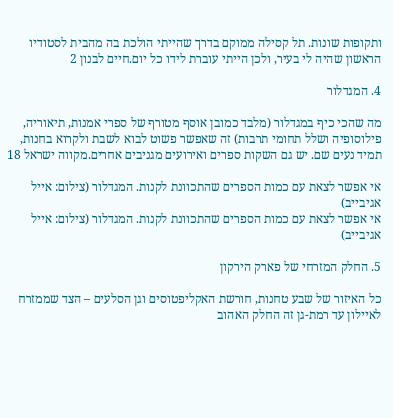ותקופות שונות. תל קסילה ממוקם בדרך שהייתי הולכת בה מהבית לסטודיו הראשון שהיה לי בעיר, ולכן הייתי עוברת לידו כל יום.חיים לבנון 2

4. המגדלור

מה שהכי כיף במגדלור (מלבד כמובן אוסף מטורף של ספרי אמנות, תיאוריה, פילוסופיה ושלל תחומי תרבות) זה שאפשר פשוט לבוא לשבת ולקרוא בחנות, תמיד נעים שם. יש גם השקות ספרים ואירועים מגניבים אחרים.מקווה ישראל 18

אי אפשר לצאת עם כמות הספרים שהתכוונת לקנות. המגדלור (צילום: אייל אגיבייב)
אי אפשר לצאת עם כמות הספרים שהתכוונת לקנות. המגדלור (צילום: אייל אגיבייב)

5. החלק המזרחי של פארק הירקון

כל האיזור של שבע טחנות, חורשת האקליפטוסים וגן הסלעים – הצד שממזרח לאיילון עד רמת-גן זה החלק האהוב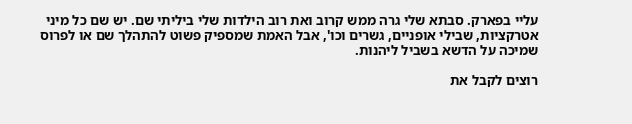עליי בפארק. סבתא שלי גרה ממש קרוב ואת רוב הילדות שלי ביליתי שם. יש שם כל מיני אטרקציות, שבילי אופניים, גשרים וכו', אבל האמת שמספיק פשוט להתהלך שם או לפרוס שמיכה על הדשא בשביל ליהנות.

רוצים לקבל את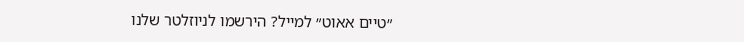״טיים אאוט״ למייל? הירשמו לניוזלטר שלנו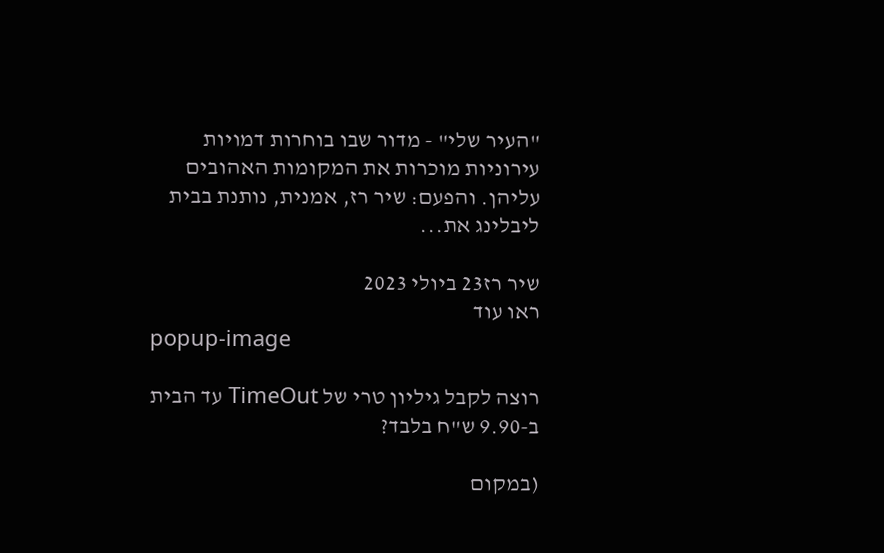"העיר שלי" - מדור שבו בוחרות דמויות עירוניות מוכרות את המקומות האהובים עליהן. והפעם: שיר רז, אמנית, נותנת בבית ליבלינג את...

שיר רז23 ביולי 2023
ראו עוד
popup-image

רוצה לקבל גיליון טרי של TimeOut עד הבית ב-9.90 ש"ח בלבד?

(במקום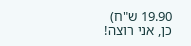19.90 ש"ח)
כן, אני רוצה!